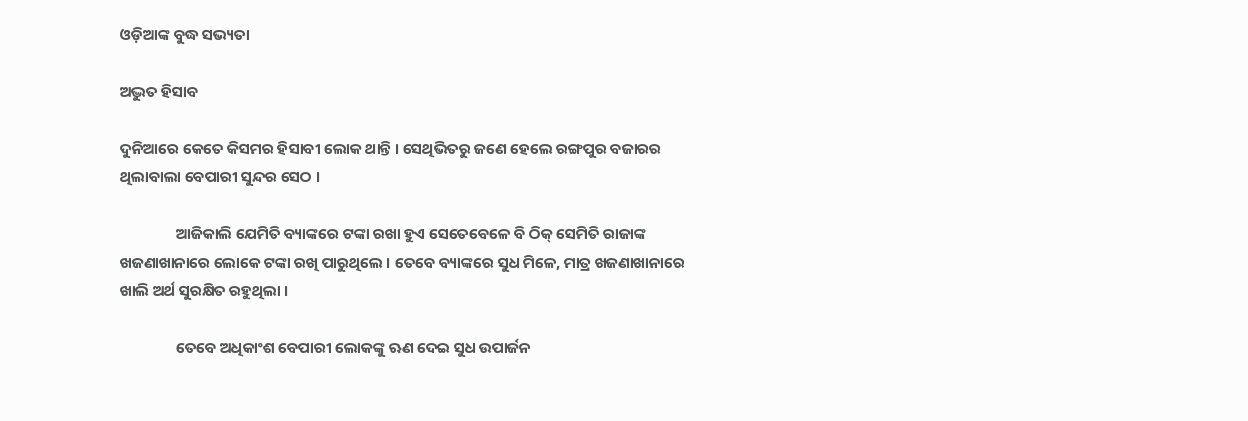ଓଡ଼ିଆଙ୍କ ବୁଦ୍ଧ ସଭ୍ୟତା

ଅଦ୍ଭୁତ ହିସାବ

ଦୁନିଆରେ କେତେ କିସମର ହିସାବୀ ଲୋକ ଥାନ୍ତି । ସେଥିଭିତରୁ ଜଣେ ହେଲେ ରଙ୍ଗପୁର ବଜାରର ଥିଲାବାଲା ବେପାରୀ ସୁନ୍ଦର ସେଠ ।

                ଆଜିକାଲି ଯେମିତି ବ୍ୟାଙ୍କରେ ଟଙ୍କା ରଖା ହୁଏ ସେତେବେଳେ ବି ଠିକ୍ ସେମିତି ରାଜାଙ୍କ ଖଜଣାଖାନାରେ ଲୋକେ ଟଙ୍କା ରଖି ପାରୁଥିଲେ । ତେବେ ବ୍ୟାଙ୍କରେ ସୁଧ ମିଳେ, ମାତ୍ର ଖଜଣାଖାନାରେ ଖାଲି ଅର୍ଥ ସୁରକ୍ଷିତ ରହୁଥିଲା ।

                ତେବେ ଅଧିକାଂଶ ବେପାରୀ ଲୋକଙ୍କୁ ଋଣ ଦେଇ ସୁଧ ଉପାର୍ଜନ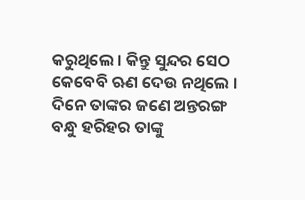କରୁଥିଲେ । କିନ୍ତୁ ସୁନ୍ଦର ସେଠ କେବେବି ଋଣ ଦେଉ ନଥିଲେ । ଦିନେ ତାଙ୍କର ଜଣେ ଅନ୍ତରଙ୍ଗ ବନ୍ଧୁ ହରିହର ତାଙ୍କୁ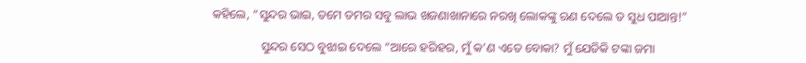କହିଲେ, “ସୁନ୍ଦର ଭାଇ, ତମେ ତମର ସବୁ ଲାଭ ଖଜଣାଖାନାରେ ନରଖି ଲୋକଙ୍କୁ ଋଣ ଦେଲେ ତ ସୁଧ ପାଆନ୍ତ!”

                ସୁନ୍ଦର ସେଠ ବୁଝାଇ ଦେଲେ “ଆରେ ହରିହର, ମୁଁ କ’ଣ ଏତେ ବୋକା? ମୁଁ ଯେତିକି ଟଙ୍କା ଜମା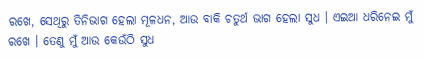ରଖେ, ସେଥିରୁ ତିନିଭାଗ ହେଲା ମୂଳଧନ, ଆଉ ବାକି ଚତୁର୍ଥ ଭାଗ ହେଲା ସୁଧ । ଏଇଆ ଧରିନେଇ ମୁଁ ରଖେ । ତେଣୁ ମୁଁ ଆଉ କେଉଁଠି ସୁଧ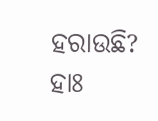ହରାଉଛି? ହାଃ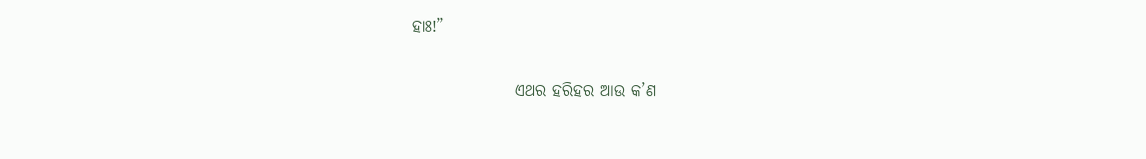ହାଃ!”

                ଏଥର ହରିହର ଆଉ କ’ଣ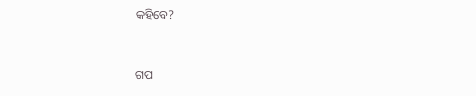କହିବେ?


ଗପ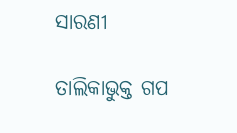ସାରଣୀ

ତାଲିକାଭୁକ୍ତ ଗପ